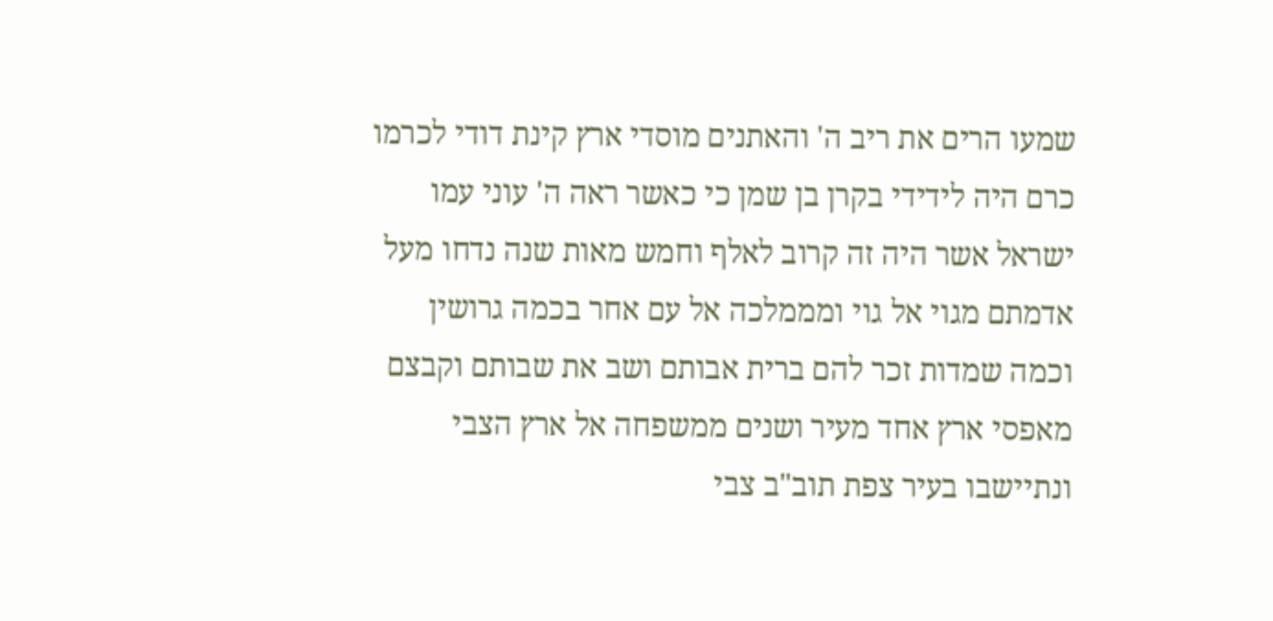שמעו הרים את ריב ה' והאתנים מוסדי ארץ קינת דודי לכרמו כרם היה לידידי בקרן בן שמן כי כאשר ראה ה' עוני עמו ישראל אשר היה זה קרוב לאלף וחמש מאות שנה נדחו מעל אדמתם מגוי אל גוי ומממלכה אל עם אחר בכמה גרושין וכמה שמדות זכר להם ברית אבותם ושב את שבותם וקבצם מאפסי ארץ אחד מעיר ושנים ממשפחה אל ארץ הצבי ונתיישבו בעיר צפת תוב"ב צבי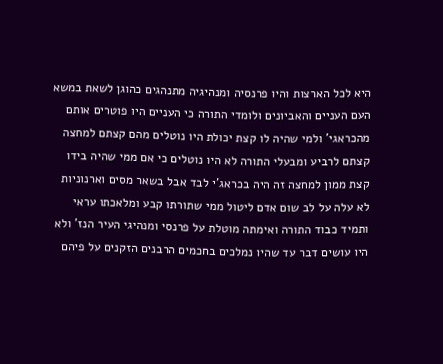היא לכל הארצות והיו פרנסיה ומנהיגיה מתנהגים כהוגן לשאת במשא העם העניים והאביונים ולומדי התורה כי העניים היו פוטרים אותם מהכראגי' ולמי שהיה לו קצת יכולת היו נוטלים מהם קצתם למחצה קצתם לרביע ומבעלי התורה לא היו נוטלים כי אם ממי שהיה בידו קצת ממון למחצה זה היה בכראג'י לבד אבל בשאר מסים וארנוניות לא עלה על לב שום אדם ליטול ממי שתורתו קבע ומלאכתו עראי ותמיד כבוד התורה ואימתה מוטלת על פרנסי ומנהיגי העיר הנז' ולא היו עושים דבר עד שהיו נמלכים בחכמים הרבנים הזקנים על פיהם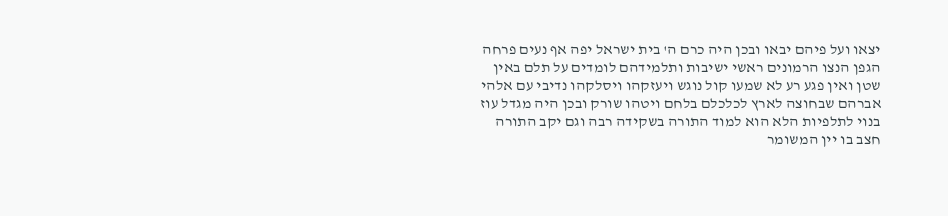יצאו ועל פיהם יבאו ובכן היה כרם ה' בית ישראל יפה אף נעים פרחה הגפן הנצו הרמונים ראשי ישיבות ותלמידהם לומדים על תלם באין שטן ואין פגע רע לא שמעו קול נוגש ויעזקהו ויסלקהו נדיבי עם אלהי אברהם שבחוצה לארץ לכלכלם בלחם ויטהו שורק ובכן היה מגדל עוז בנוי לתלפיות הלא הוא למוד התורה בשקידה רבה וגם יקב התורה חצב בו יין המשומר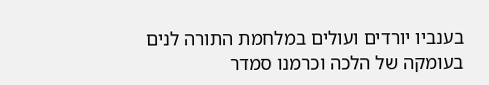בענביו יורדים ועולים במלחמת התורה לנים בעומקה של הלכה וכרמנו סמדר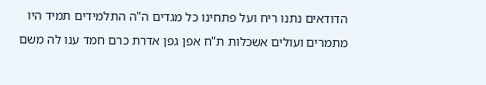הדודאים נתנו ריח ועל פתחינו כל מגדים ה"ה התלמידים תמיד היו מתמרים ועולים אשכלות ת"ח אפן גפן אדרת כרם חמד ענו לה משם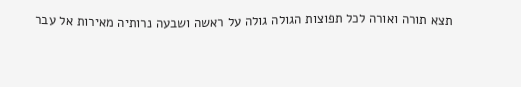תצא תורה ואורה לכל תפוצות הגולה גולה על ראשה ושבעה נרותיה מאירות אל עבר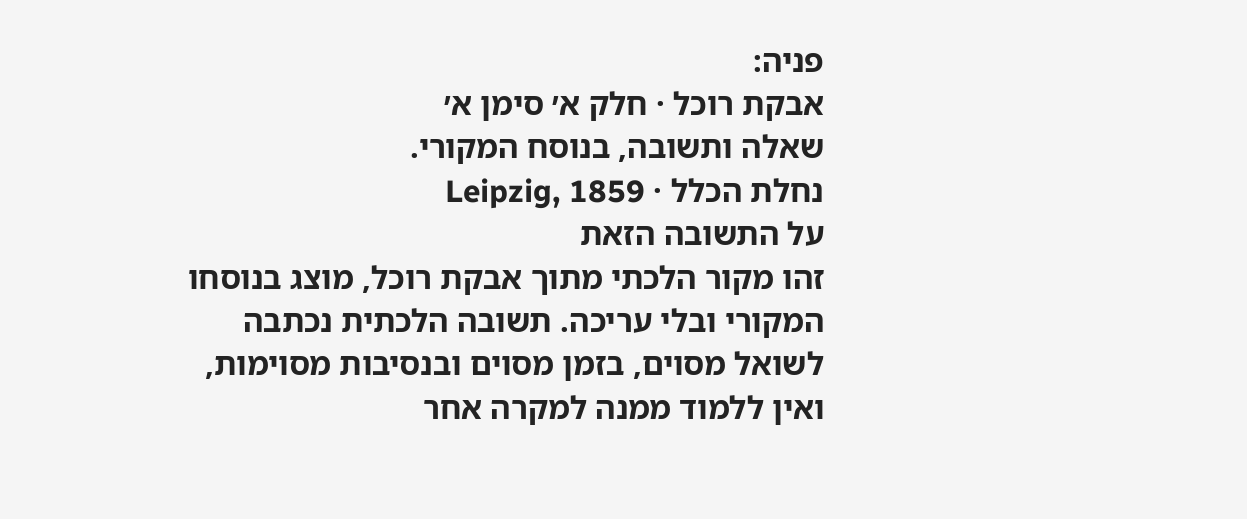פניה:
אבקת רוכל · חלק א׳ סימן א׳
שאלה ותשובה, בנוסח המקורי.
נחלת הכלל · Leipzig, 1859
על התשובה הזאת
זהו מקור הלכתי מתוך אבקת רוכל, מוצג בנוסחו המקורי ובלי עריכה. תשובה הלכתית נכתבה לשואל מסוים, בזמן מסוים ובנסיבות מסוימות, ואין ללמוד ממנה למקרה אחר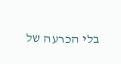בלי הכרעה של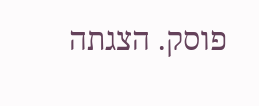פוסק. הצגתה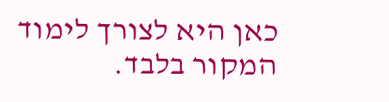כאן היא לצורך לימוד המקור בלבד.